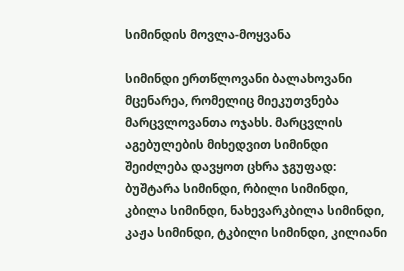სიმინდის მოვლა-მოყვანა

სიმინდი ერთწლოვანი ბალახოვანი მცენარეა, რომელიც მიეკუთვნება მარცვლოვანთა ოჯახს. მარცვლის აგებულების მიხედვით სიმინდი შეიძლება დავყოთ ცხრა ჯგუფად: ბუშტარა სიმინდი, რბილი სიმინდი, კბილა სიმინდი, ნახევარკბილა სიმინდი, კაჟა სიმინდი, ტკბილი სიმინდი, კილიანი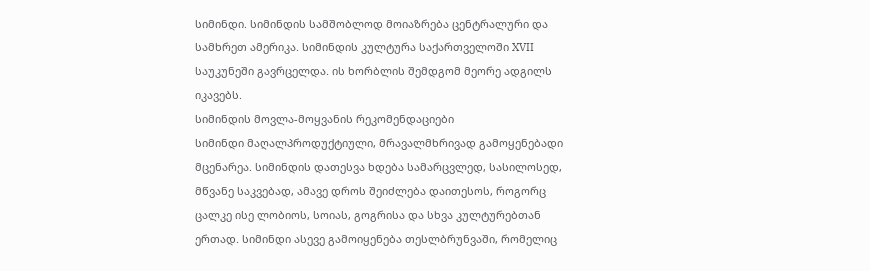სიმინდი. სიმინდის სამშობლოდ მოიაზრება ცენტრალური და სამხრეთ ამერიკა. სიმინდის კულტურა საქართველოში XVII საუკუნეში გავრცელდა. ის ხორბლის შემდგომ მეორე ადგილს იკავებს.
სიმინდის მოვლა-მოყვანის რეკომენდაციები
სიმინდი მაღალპროდუქტიული, მრავალმხრივად გამოყენებადი მცენარეა. სიმინდის დათესვა ხდება სამარცვლედ, სასილოსედ, მწვანე საკვებად, ამავე დროს შეიძლება დაითესოს, როგორც ცალკე ისე ლობიოს, სოიას, გოგრისა და სხვა კულტურებთან ერთად. სიმინდი ასევე გამოიყენება თესლბრუნვაში, რომელიც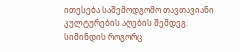ითესება საშემოდგომო თავთავიანი კულტურების აღების შემდეგ.
სიმინდის როგორც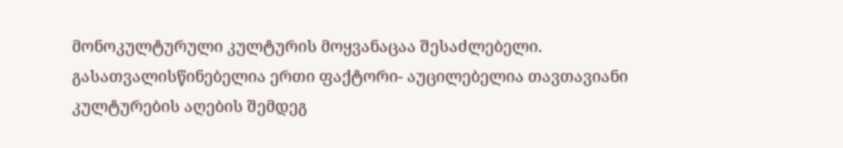მონოკულტურული კულტურის მოყვანაცაა შესაძლებელი. გასათვალისწინებელია ერთი ფაქტორი- აუცილებელია თავთავიანი კულტურების აღების შემდეგ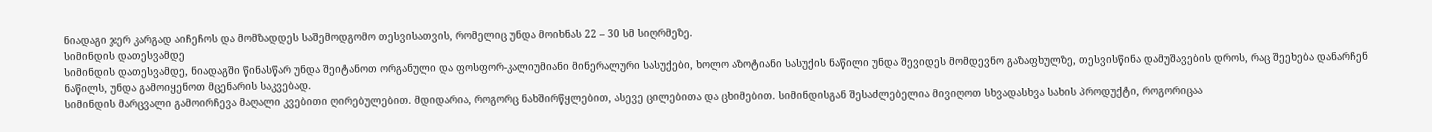ნიადაგი ჯერ კარგად აიჩეჩოს და მომზადდეს საშემოდგომო თესვისათვის, რომელიც უნდა მოიხნას 22 – 30 სმ სიღრმეზე.
სიმინდის დათესვამდე
სიმინდის დათესვამდე, ნიადაგში წინასწარ უნდა შეიტანოთ ორგანული და ფოსფორ-კალიუმიანი მინერალური სასუქები, ხოლო აზოტიანი სასუქის ნაწილი უნდა შევიდეს მომდევნო გაზაფხულზე, თესვისწინა დამუშავების დროს, რაც შეეხება დანარჩენ ნაწილს, უნდა გამოიყენოთ მცენარის საკვებად.
სიმინდის მარცვალი გამოირჩევა მაღალი კვებითი ღირებულებით. მდიდარია, როგორც ნახშირწყლებით, ასევე ცილებითა და ცხიმებით. სიმინდისგან შესაძლებელია მივიღოთ სხვადასხვა სახის პროდუქტი, როგორიცაა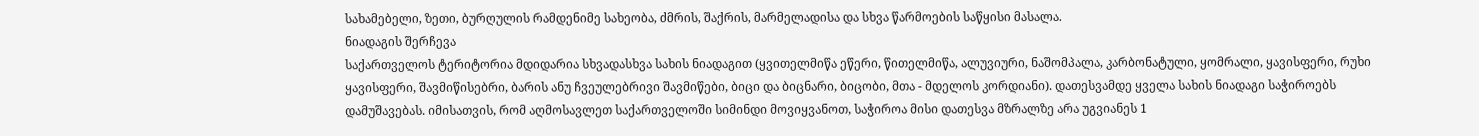სახამებელი, ზეთი, ბურღულის რამდენიმე სახეობა, ძმრის, შაქრის, მარმელადისა და სხვა წარმოების საწყისი მასალა.
ნიადაგის შერჩევა
საქართველოს ტერიტორია მდიდარია სხვადასხვა სახის ნიადაგით (ყვითელმიწა ეწერი, წითელმიწა, ალუვიური, ნაშომპალა, კარბონატული, ყომრალი, ყავისფერი, რუხი ყავისფერი, შავმიწისებრი, ბარის ანუ ჩვეულებრივი შავმიწები, ბიცი და ბიცნარი, ბიცობი, მთა - მდელოს კორდიანი). დათესვამდე ყველა სახის ნიადაგი საჭიროებს დამუშავებას. იმისათვის, რომ აღმოსავლეთ საქართველოში სიმინდი მოვიყვანოთ, საჭიროა მისი დათესვა მზრალზე არა უგვიანეს 1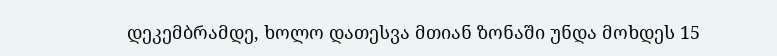დეკემბრამდე, ხოლო დათესვა მთიან ზონაში უნდა მოხდეს 15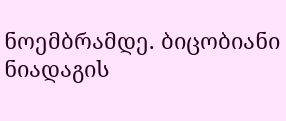ნოემბრამდე. ბიცობიანი ნიადაგის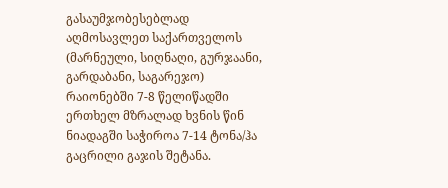გასაუმჯობესებლად აღმოსავლეთ საქართველოს (მარნეული, სიღნაღი, გურჯაანი, გარდაბანი, საგარეჯო) რაიონებში 7-8 წელიწადში ერთხელ მზრალად ხვნის წინ ნიადაგში საჭიროა 7-14 ტონა/ჰა გაცრილი გაჯის შეტანა.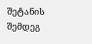შეტანის შემდეგ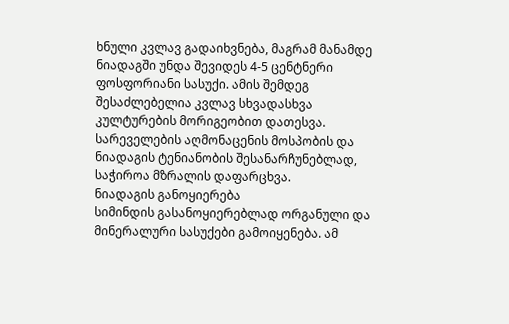ხნული კვლავ გადაიხვნება, მაგრამ მანამდე ნიადაგში უნდა შევიდეს 4-5 ცენტნერი ფოსფორიანი სასუქი. ამის შემდეგ შესაძლებელია კვლავ სხვადასხვა კულტურების მორიგეობით დათესვა. სარეველების აღმონაცენის მოსპობის და ნიადაგის ტენიანობის შესანარჩუნებლად, საჭიროა მზრალის დაფარცხვა.
ნიადაგის განოყიერება
სიმინდის გასანოყიერებლად ორგანული და მინერალური სასუქები გამოიყენება. ამ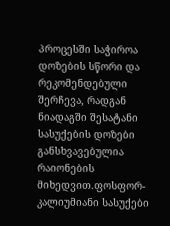პროცესში საჭიროა დოზების სწორი და რეკომენდებული შერჩევა, რადგან ნიადაგში შესატანი სასუქების დოზები განსხვავებულია რაიონების მიხედვით.ფოსფორ-კალიუმიანი სასუქები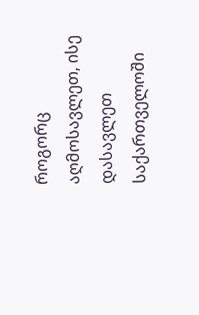როგორც აღმოსავლეთ, ისე დასავლეთ საქართველოში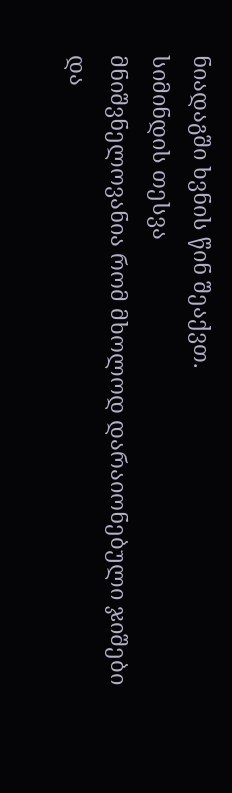ნიადაგში ხვნის წინ შეაქვთ.
სიმინდის თესვა
მნიშვნელოვანია რომ მხოლოდ დარაიონებული ჯიშები და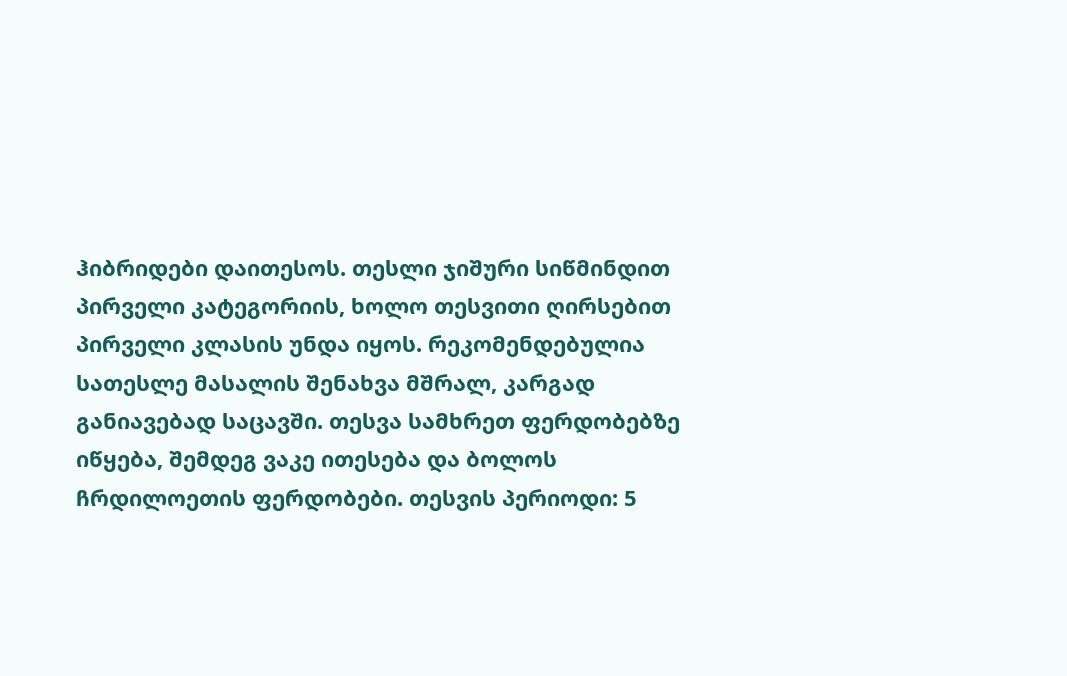ჰიბრიდები დაითესოს. თესლი ჯიშური სიწმინდით პირველი კატეგორიის, ხოლო თესვითი ღირსებით პირველი კლასის უნდა იყოს. რეკომენდებულია სათესლე მასალის შენახვა მშრალ, კარგად განიავებად საცავში. თესვა სამხრეთ ფერდობებზე იწყება, შემდეგ ვაკე ითესება და ბოლოს ჩრდილოეთის ფერდობები. თესვის პერიოდი: 5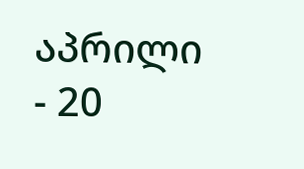აპრილი - 20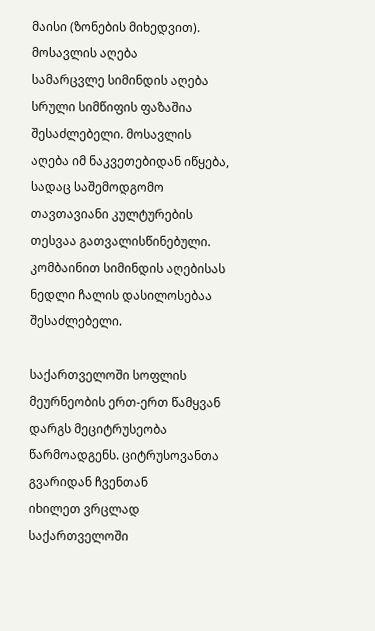მაისი (ზონების მიხედვით).
მოსავლის აღება
სამარცვლე სიმინდის აღება სრული სიმწიფის ფაზაშია შესაძლებელი. მოსავლის აღება იმ ნაკვეთებიდან იწყება, სადაც საშემოდგომო თავთავიანი კულტურების თესვაა გათვალისწინებული. კომბაინით სიმინდის აღებისას ნედლი ჩალის დასილოსებაა შესაძლებელი.

საქართველოში სოფლის მეურნეობის ერთ-ერთ წამყვან დარგს მეციტრუსეობა წარმოადგენს. ციტრუსოვანთა გვარიდან ჩვენთან
იხილეთ ვრცლად
საქართველოში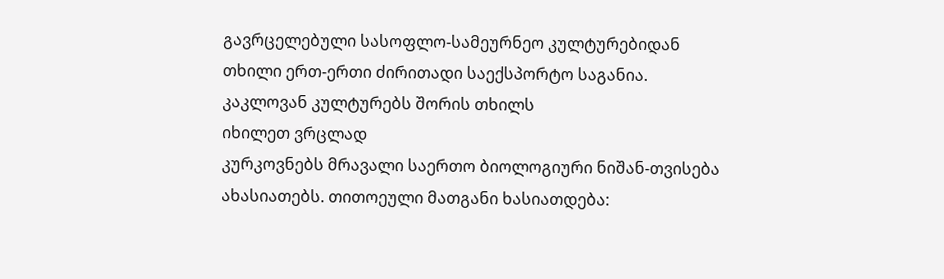გავრცელებული სასოფლო-სამეურნეო კულტურებიდან თხილი ერთ-ერთი ძირითადი საექსპორტო საგანია. კაკლოვან კულტურებს შორის თხილს
იხილეთ ვრცლად
კურკოვნებს მრავალი საერთო ბიოლოგიური ნიშან-თვისება ახასიათებს. თითოეული მათგანი ხასიათდება: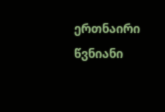ერთნაირი წვნიანი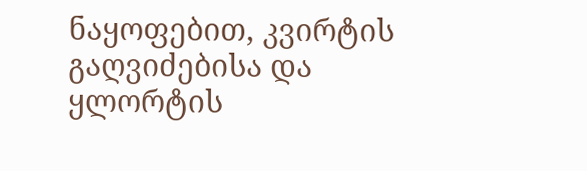ნაყოფებით, კვირტის გაღვიძებისა და ყლორტის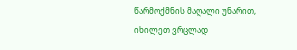წარმოქმნის მაღალი უნარით,
იხილეთ ვრცლად